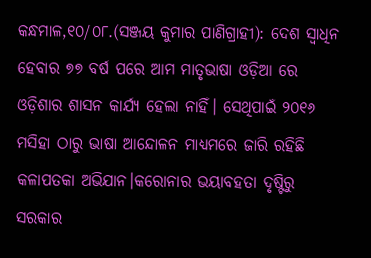କନ୍ଧମାଳ,୧୦/୦୮.(ସଞ୍ଜୟ କୁମାର ପାଣିଗ୍ରାହୀ): ଦେଶ ସ୍ୱାଧିନ ହେବାର ୭୭ ବର୍ଷ ପରେ ଆମ ମାତୃଭାଷା ଓଡ଼ିଆ ରେ ଓଡ଼ିଶାର ଶାସନ କାର୍ଯ୍ୟ ହେଲା ନାହିଁ। ସେଥିପାଇଁ ୨୦୧୬ ମସିହା ଠାରୁ ଭାଷା ଆନ୍ଦୋଳନ ମାଧ୍ୟମରେ ଜାରି ରହିଛି କଳାପତକା ଅଭିଯାନ।କରୋନାର ଭୟାବହତା ଦୃଷ୍ଟିରୁ ସରକାର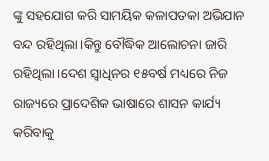ଙ୍କୁ ସହଯୋଗ କରି ସାମୟିକ କଳାପତକା ଅଭିଯାନ ବନ୍ଦ ରହିଥିଲା।କିନ୍ତୁ ବୌଦ୍ଧିକ ଆଲୋଚନା ଜାରି ରହିଥିଲା।ଦେଶ ସ୍ୱାଧିନର ୧୫ବର୍ଷ ମଧ୍ୟରେ ନିଜ ରାଜ୍ୟରେ ପ୍ରାଦେଶିକ ଭାଷାରେ ଶାସନ କାର୍ଯ୍ୟ କରିବାକୁ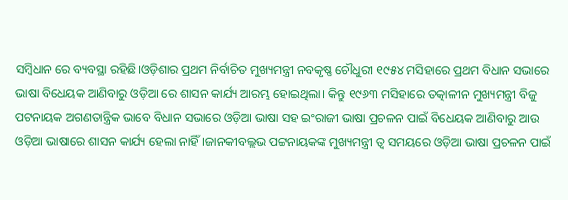ସମ୍ବିଧାନ ରେ ବ୍ୟବସ୍ଥା ରହିଛି।ଓଡ଼ିଶାର ପ୍ରଥମ ନିର୍ବାଚିତ ମୁଖ୍ୟମନ୍ତ୍ରୀ ନବକୃଷ୍ଣ ଚୌଧୁରୀ ୧୯୫୪ ମସିହାରେ ପ୍ରଥମ ବିଧାନ ସଭାରେ ଭାଷା ବିଧେୟକ ଆଣିବାରୁ ଓଡ଼ିଆ ରେ ଶାସନ କାର୍ଯ୍ୟ ଆରମ୍ଭ ହୋଇଥିଲା। କିନ୍ତୁ ୧୯୬୩ ମସିହାରେ ତତ୍କାଳୀନ ମୁଖ୍ୟମନ୍ତ୍ରୀ ବିଜୁ ପଟନାୟକ ଅଗଣତାନ୍ତ୍ରିକ ଭାବେ ବିଧାନ ସଭାରେ ଓଡ଼ିଆ ଭାଷା ସହ ଇଂରାଜୀ ଭାଷା ପ୍ରଚଳନ ପାଇଁ ବିଧେୟକ ଆଣିବାରୁ ଆଉ ଓଡ଼ିଆ ଭାଷାରେ ଶାସନ କାର୍ଯ୍ୟ ହେଲା ନାହିଁ।ଜାନକୀବଲ୍ଲଭ ପଟ୍ଟନାୟକଙ୍କ ମୁଖ୍ୟମନ୍ତ୍ରୀ ତ୍ୱ ସମୟରେ ଓଡ଼ିଆ ଭାଷା ପ୍ରଚଳନ ପାଇଁ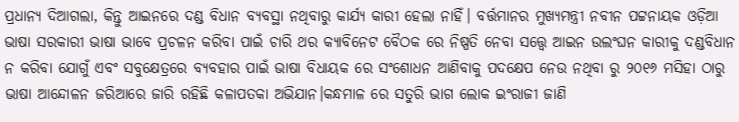ପ୍ରଧାନ୍ୟ ଦିଆଗଲା, କିନ୍ତୁ ଆଇନରେ ଦଣ୍ଡ ବିଧାନ ବ୍ୟବସ୍ଥା ନଥିବାରୁ କାର୍ଯ୍ୟ କାରୀ ହେଲା ନାହିଁ। ବର୍ତ୍ତମାନର ମୁଖ୍ୟମନ୍ତ୍ରୀ ନବୀନ ପଟ୍ଟନାୟକ ଓଡ଼ିଆ ଭାଷା ସରକାରୀ ଭାଷା ଭାବେ ପ୍ରଚଳନ କରିବା ପାଇଁ ଚାରି ଥର କ୍ୟାବିନେଟ ବୈଠକ ରେ ନିଷ୍ପତି ନେବା ସତ୍ତ୍ୱେ ଆଇନ ଉଲଂଘନ କାରୀକୁ ଦଣ୍ଡବିଧାନ ନ କରିବା ଯୋଗୁଁ ଏବଂ ସବୁକ୍ଷେତ୍ରରେ ବ୍ୟବହାର ପାଇଁ ଭାଷା ବିଧାୟକ ରେ ସଂଶୋଧନ ଆଣିବାକୁ ପଦକ୍ଷେପ ନେଉ ନଥିବା ରୁ ୨୦୧୬ ମସିହା ଠାରୁ ଭାଷା ଆନ୍ଦୋଳନ ଜରିଆରେ ଜାରି ରହିଛି କଳାପତକା ଅଭିଯାନ।କନ୍ଧମାଳ ରେ ସତୁରି ଭାଗ ଲୋକ ଇଂରାଜୀ ଜାଣି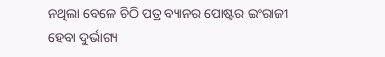ନଥିଲା ବେଳେ ଚିଠି ପତ୍ର ବ୍ୟାନର ପୋଷ୍ଟର ଇଂରାଜୀ ହେବା ଦୁର୍ଭାଗ୍ୟ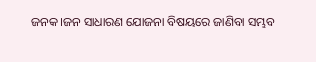ଜନକ।ଜନ ସାଧାରଣ ଯୋଜନା ବିଷୟରେ ଜାଣିବା ସମ୍ଭବ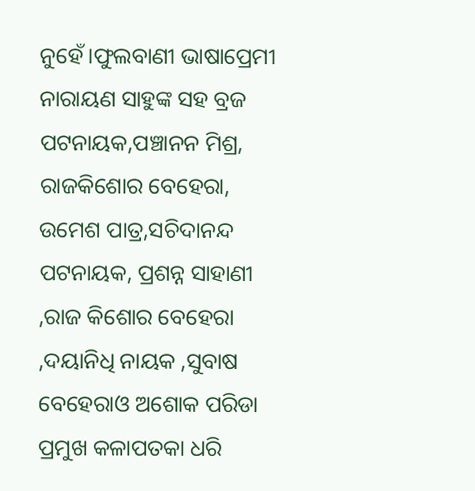ନୁହେଁ।ଫୁଲବାଣୀ ଭାଷାପ୍ରେମୀ ନାରାୟଣ ସାହୁଙ୍କ ସହ ବ୍ରଜ ପଟନାୟକ,ପଞ୍ଚାନନ ମିଶ୍ର, ରାଜକିଶୋର ବେହେରା, ଉମେଶ ପାତ୍ର,ସଚିଦାନନ୍ଦ ପଟନାୟକ, ପ୍ରଶନ୍ନ ସାହାଣୀ ,ରାଜ କିଶୋର ବେହେରା ,ଦୟାନିଧି ନାୟକ ,ସୁବାଷ ବେହେରାଓ ଅଶୋକ ପରିଡା ପ୍ରମୁଖ କଳାପତକା ଧରି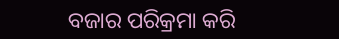ବଜାର ପରିକ୍ରମା କରି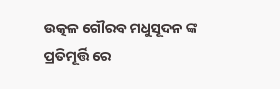ଉତ୍କଳ ଗୌରବ ମଧୁସୂଦନ ଙ୍କ ପ୍ରତିମୂର୍ତ୍ତି ରେ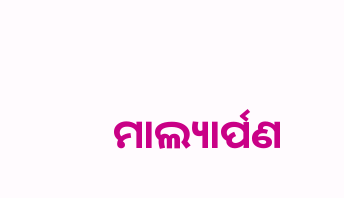ମାଲ୍ୟାର୍ପଣ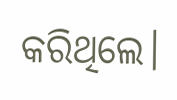କରିଥିଲେ।